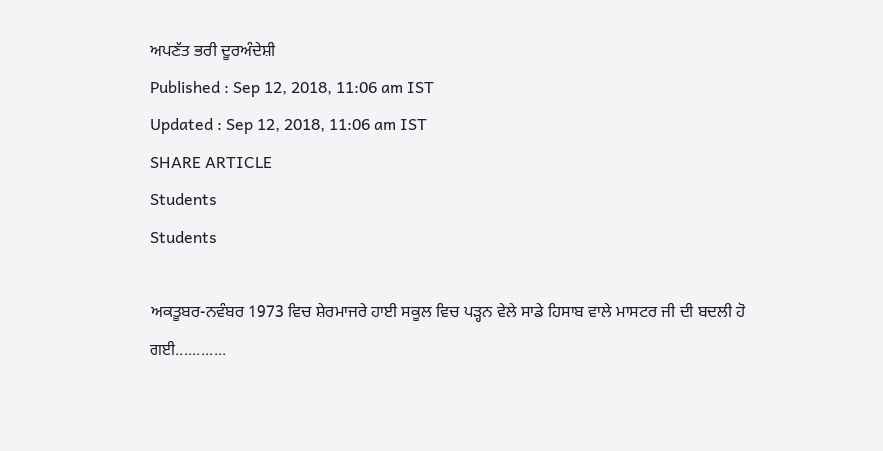ਅਪਣੱਤ ਭਰੀ ਦੂਰਅੰਦੇਸ਼ੀ
Published : Sep 12, 2018, 11:06 am IST
Updated : Sep 12, 2018, 11:06 am IST
SHARE ARTICLE
Students
Students

ਅਕਤੂਬਰ-ਨਵੰਬਰ 1973 ਵਿਚ ਸ਼ੇਰਮਾਜਰੇ ਹਾਈ ਸਕੂਲ ਵਿਚ ਪੜ੍ਹਨ ਵੇਲੇ ਸਾਡੇ ਹਿਸਾਬ ਵਾਲੇ ਮਾਸਟਰ ਜੀ ਦੀ ਬਦਲੀ ਹੋ ਗਈ............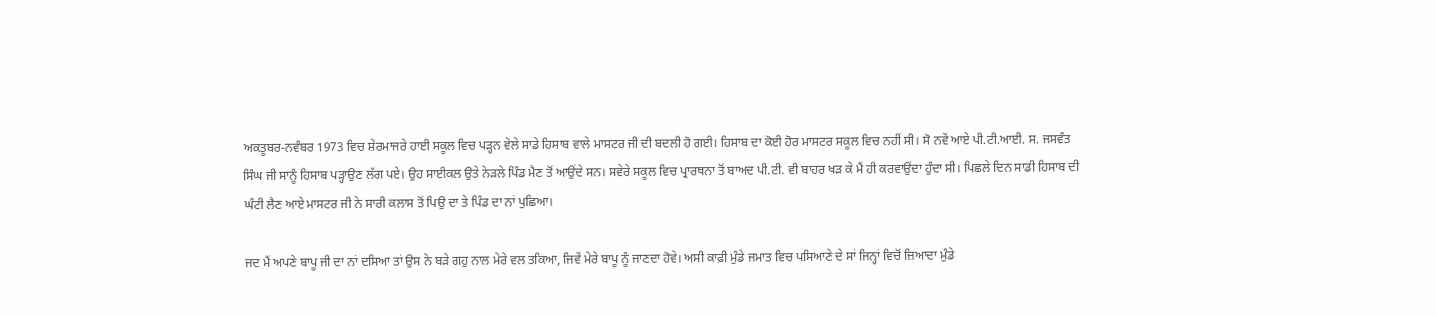ਅਕਤੂਬਰ-ਨਵੰਬਰ 1973 ਵਿਚ ਸ਼ੇਰਮਾਜਰੇ ਹਾਈ ਸਕੂਲ ਵਿਚ ਪੜ੍ਹਨ ਵੇਲੇ ਸਾਡੇ ਹਿਸਾਬ ਵਾਲੇ ਮਾਸਟਰ ਜੀ ਦੀ ਬਦਲੀ ਹੋ ਗਈ। ਹਿਸਾਬ ਦਾ ਕੋਈ ਹੋਰ ਮਾਸਟਰ ਸਕੂਲ ਵਿਚ ਨਹੀਂ ਸੀ। ਸੋ ਨਵੇਂ ਆਏ ਪੀ.ਟੀ.ਆਈ. ਸ. ਜਸਵੰਤ ਸਿੰਘ ਜੀ ਸਾਨੂੰ ਹਿਸਾਬ ਪੜ੍ਹਾਉਣ ਲੱਗ ਪਏ। ਉਹ ਸਾਈਕਲ ਉਤੇ ਨੇੜਲੇ ਪਿੰਡ ਮੈਣ ਤੋਂ ਆਉਂਦੇ ਸਨ। ਸਵੇਰੇ ਸਕੂਲ ਵਿਚ ਪ੍ਰਾਰਥਨਾ ਤੋਂ ਬਾਅਦ ਪੀ.ਟੀ. ਵੀ ਬਾਹਰ ਖੜ ਕੇ ਮੈਂ ਹੀ ਕਰਵਾਉਂਦਾ ਹੁੰਦਾ ਸੀ। ਪਿਛਲੇ ਦਿਨ ਸਾਡੀ ਹਿਸਾਬ ਦੀ ਘੰਟੀ ਲੈਣ ਆਏ ਮਾਸਟਰ ਜੀ ਨੇ ਸਾਰੀ ਕਲਾਸ ਤੋਂ ਪਿਉ ਦਾ ਤੇ ਪਿੰਡ ਦਾ ਨਾਂ ਪੁਛਿਆ।

ਜਦ ਮੈਂ ਅਪਣੇ ਬਾਪੂ ਜੀ ਦਾ ਨਾਂ ਦਸਿਆ ਤਾਂ ਉਸ ਨੇ ਬੜੇ ਗਹੁ ਨਾਲ ਮੇਰੇ ਵਲ ਤਕਿਆ, ਜਿਵੇਂ ਮੇਰੇ ਬਾਪੂ ਨੂੰ ਜਾਣਦਾ ਹੋਵੇ। ਅਸੀ ਕਾਫ਼ੀ ਮੁੰਡੇ ਜਮਾਤ ਵਿਚ ਪਸਿਆਣੇ ਦੇ ਸਾਂ ਜਿਨ੍ਹਾਂ ਵਿਚੋਂ ਜ਼ਿਆਦਾ ਮੁੰਡੇ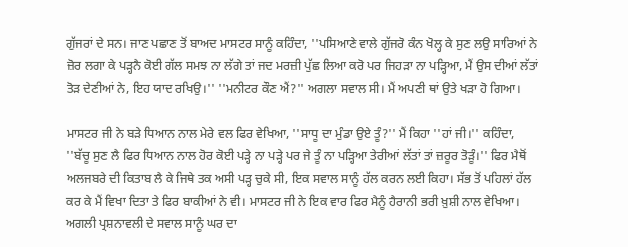ਗੁੱਜਰਾਂ ਦੇ ਸਨ। ਜਾਣ ਪਛਾਣ ਤੋਂ ਬਾਅਦ ਮਾਸਟਰ ਸਾਨੂੰ ਕਹਿੰਦਾ, ''ਪਸਿਆਣੇ ਵਾਲੇ ਗੁੱਜਰੋ ਕੰਨ ਖੋਲ੍ਹ ਕੇ ਸੁਣ ਲਉ ਸਾਰਿਆਂ ਨੇ ਜ਼ੋਰ ਲਗਾ ਕੇ ਪੜ੍ਹਨੈ ਕੋਈ ਗੱਲ ਸਮਝ ਨਾ ਲੱਗੇ ਤਾਂ ਜਦ ਮਰਜ਼ੀ ਪੁੱਛ ਲਿਆ ਕਰੋ ਪਰ ਜਿਹੜਾ ਨਾ ਪੜ੍ਹਿਆ, ਮੈਂ ਉਸ ਦੀਆਂ ਲੱਤਾਂ ਤੋੜ ਦੇਣੀਆਂ ਨੇ, ਇਹ ਯਾਦ ਰਖਿਉ।'' ''ਮਨੀਟਰ ਕੌਣ ਐਂ?'' ਅਗਲਾ ਸਵਾਲ ਸੀ। ਮੈਂ ਅਪਣੀ ਥਾਂ ਉਤੇ ਖੜਾ ਹੋ ਗਿਆ।

ਮਾਸਟਰ ਜੀ ਨੇ ਬੜੇ ਧਿਆਨ ਨਾਲ ਮੇਰੇ ਵਲ ਫਿਰ ਵੇਖਿਆ, ''ਸਾਧੂ ਦਾ ਮੁੰਡਾ ਉਏ ਤੂੰ?'' ਮੈਂ ਕਿਹਾ ''ਹਾਂ ਜੀ।'' ਕਹਿੰਦਾ, ''ਬੱਚੂ ਸੁਣ ਲੈ ਫਿਰ ਧਿਆਨ ਨਾਲ ਹੋਰ ਕੋਈ ਪੜ੍ਹੇ ਨਾ ਪੜ੍ਹੇ ਪਰ ਜੇ ਤੂੰ ਨਾ ਪੜ੍ਹਿਆ ਤੇਰੀਆਂ ਲੱਤਾਂ ਤਾਂ ਜ਼ਰੂਰ ਤੋੜੂੰ।'' ਫਿਰ ਮੈਥੋਂ ਅਲਜਬਰੇ ਦੀ ਕਿਤਾਬ ਲੈ ਕੇ ਜਿਥੇ ਤਕ ਅਸੀ ਪੜ੍ਹ ਚੁਕੇ ਸੀ, ਇਕ ਸਵਾਲ ਸਾਨੂੰ ਹੱਲ ਕਰਨ ਲਈ ਕਿਹਾ। ਸੱਭ ਤੋਂ ਪਹਿਲਾਂ ਹੱਲ ਕਰ ਕੇ ਮੈਂ ਵਿਖਾ ਦਿਤਾ ਤੇ ਫਿਰ ਬਾਕੀਆਂ ਨੇ ਵੀ। ਮਾਸਟਰ ਜੀ ਨੇ ਇਕ ਵਾਰ ਫਿਰ ਮੈਨੂੰ ਹੈਰਾਨੀ ਭਰੀ ਖ਼ੁਸ਼ੀ ਨਾਲ ਵੇਖਿਆ। ਅਗਲੀ ਪ੍ਰਸ਼ਨਾਵਲੀ ਦੇ ਸਵਾਲ ਸਾਨੂੰ ਘਰ ਦਾ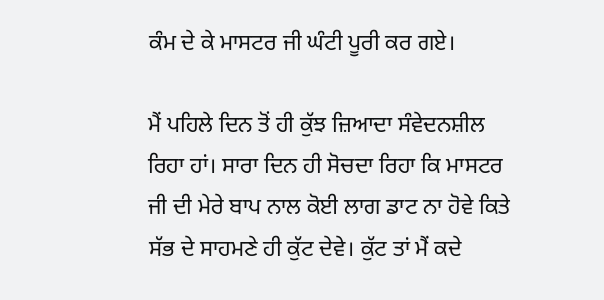ਕੰਮ ਦੇ ਕੇ ਮਾਸਟਰ ਜੀ ਘੰਟੀ ਪੂਰੀ ਕਰ ਗਏ।

ਮੈਂ ਪਹਿਲੇ ਦਿਨ ਤੋਂ ਹੀ ਕੁੱਝ ਜ਼ਿਆਦਾ ਸੰਵੇਦਨਸ਼ੀਲ ਰਿਹਾ ਹਾਂ। ਸਾਰਾ ਦਿਨ ਹੀ ਸੋਚਦਾ ਰਿਹਾ ਕਿ ਮਾਸਟਰ ਜੀ ਦੀ ਮੇਰੇ ਬਾਪ ਨਾਲ ਕੋਈ ਲਾਗ ਡਾਟ ਨਾ ਹੋਵੇ ਕਿਤੇ ਸੱਭ ਦੇ ਸਾਹਮਣੇ ਹੀ ਕੁੱਟ ਦੇਵੇ। ਕੁੱਟ ਤਾਂ ਮੈਂ ਕਦੇ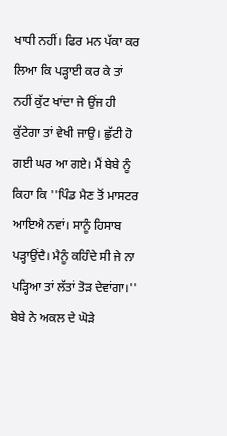ਖਾਧੀ ਨਹੀਂ। ਫਿਰ ਮਨ ਪੱਕਾ ਕਰ ਲਿਆ ਕਿ ਪੜ੍ਹਾਈ ਕਰ ਕੇ ਤਾਂ ਨਹੀਂ ਕੁੱਟ ਖਾਂਦਾ ਜੇ ਉਂਜ ਹੀ ਕੁੱਟੇਗਾ ਤਾਂ ਵੇਖੀ ਜਾਉ। ਛੁੱਟੀ ਹੋ ਗਈ ਘਰ ਆ ਗਏ। ਮੈਂ ਬੇਬੇ ਨੂੰ ਕਿਹਾ ਕਿ ''ਪਿੰਡ ਮੈਣ ਤੋਂ ਮਾਸਟਰ ਆਇਐ ਨਵਾਂ। ਸਾਨੂੰ ਹਿਸਾਬ ਪੜ੍ਹਾਉਂਦੈ। ਮੈਨੂੰ ਕਹਿੰਦੇ ਸੀ ਜੇ ਨਾ ਪੜ੍ਹਿਆ ਤਾਂ ਲੱਤਾਂ ਤੋੜ ਦੇਵਾਂਗਾ।'' ਬੇਬੇ ਨੇ ਅਕਲ ਦੇ ਘੋੜੇ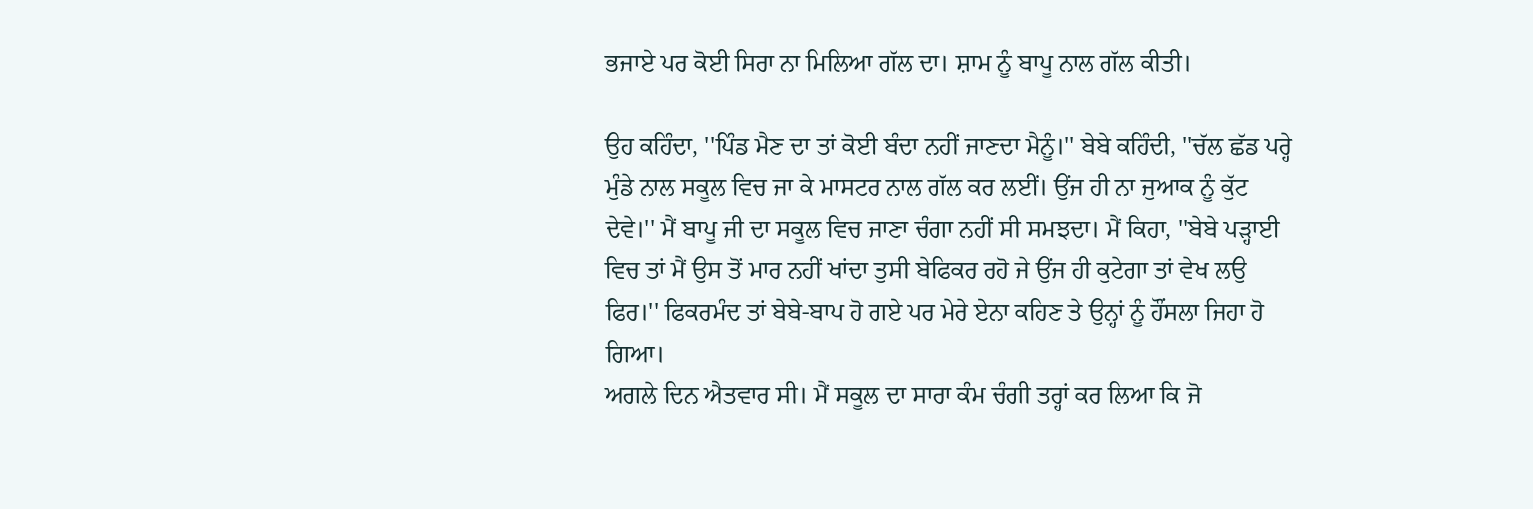ਭਜਾਏ ਪਰ ਕੋਈ ਸਿਰਾ ਨਾ ਮਿਲਿਆ ਗੱਲ ਦਾ। ਸ਼ਾਮ ਨੂੰ ਬਾਪੂ ਨਾਲ ਗੱਲ ਕੀਤੀ।

ਉਹ ਕਹਿੰਦਾ, ''ਪਿੰਡ ਮੈਣ ਦਾ ਤਾਂ ਕੋਈ ਬੰਦਾ ਨਹੀਂ ਜਾਣਦਾ ਮੈਨੂੰ।'' ਬੇਬੇ ਕਹਿੰਦੀ, ''ਚੱਲ ਛੱਡ ਪਰ੍ਹੇ ਮੁੰਡੇ ਨਾਲ ਸਕੂਲ ਵਿਚ ਜਾ ਕੇ ਮਾਸਟਰ ਨਾਲ ਗੱਲ ਕਰ ਲਈਂ। ਉਂਜ ਹੀ ਨਾ ਜੁਆਕ ਨੂੰ ਕੁੱਟ ਦੇਵੇ।'' ਮੈਂ ਬਾਪੂ ਜੀ ਦਾ ਸਕੂਲ ਵਿਚ ਜਾਣਾ ਚੰਗਾ ਨਹੀਂ ਸੀ ਸਮਝਦਾ। ਮੈਂ ਕਿਹਾ, ''ਬੇਬੇ ਪੜ੍ਹਾਈ ਵਿਚ ਤਾਂ ਮੈਂ ਉਸ ਤੋਂ ਮਾਰ ਨਹੀਂ ਖਾਂਦਾ ਤੁਸੀ ਬੇਫਿਕਰ ਰਹੋ ਜੇ ਉਂਜ ਹੀ ਕੁਟੇਗਾ ਤਾਂ ਵੇਖ ਲਉ ਫਿਰ।'' ਫਿਕਰਮੰਦ ਤਾਂ ਬੇਬੇ-ਬਾਪ ਹੋ ਗਏ ਪਰ ਮੇਰੇ ਏਨਾ ਕਹਿਣ ਤੇ ਉਨ੍ਹਾਂ ਨੂੰ ਹੌਂਸਲਾ ਜਿਹਾ ਹੋ ਗਿਆ।
ਅਗਲੇ ਦਿਨ ਐਤਵਾਰ ਸੀ। ਮੈਂ ਸਕੂਲ ਦਾ ਸਾਰਾ ਕੰਮ ਚੰਗੀ ਤਰ੍ਹਾਂ ਕਰ ਲਿਆ ਕਿ ਜੋ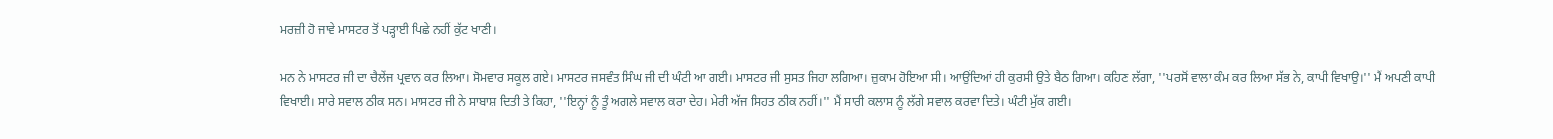ਮਰਜ਼ੀ ਹੋ ਜਾਵੇ ਮਾਸਟਰ ਤੋਂ ਪੜ੍ਹਾਈ ਪਿਛੇ ਨਹੀਂ ਕੁੱਟ ਖਾਣੀ।

ਮਨ ਨੇ ਮਾਸਟਰ ਜੀ ਦਾ ਚੈਲੇਂਜ ਪ੍ਰਵਾਨ ਕਰ ਲਿਆ। ਸੋਮਵਾਰ ਸਕੂਲ ਗਏ। ਮਾਸਟਰ ਜਸਵੰਤ ਸਿੰਘ ਜੀ ਦੀ ਘੰਟੀ ਆ ਗਈ। ਮਾਸਟਰ ਜੀ ਸੁਸਤ ਜਿਹਾ ਲਗਿਆ। ਜ਼ੁਕਾਮ ਹੋਇਆ ਸੀ। ਆਉਂਦਿਆਂ ਹੀ ਕੁਰਸੀ ਉਤੇ ਬੈਠ ਗਿਆ। ਕਹਿਣ ਲੱਗਾ, ''ਪਰਸੋਂ ਵਾਲਾ ਕੰਮ ਕਰ ਲਿਆ ਸੱਭ ਨੇ, ਕਾਪੀ ਵਿਖਾਉ।'' ਮੈਂ ਅਪਣੀ ਕਾਪੀ ਵਿਖਾਈ। ਸਾਰੇ ਸਵਾਲ ਠੀਕ ਸਨ। ਮਾਸਟਰ ਜੀ ਨੇ ਸਾਬਾਸ਼ ਦਿਤੀ ਤੇ ਕਿਹਾ, ''ਇਨ੍ਹਾਂ ਨੂੰ ਤੂੰ ਅਗਲੇ ਸਵਾਲ ਕਰਾ ਦੇਹ। ਮੇਰੀ ਅੱਜ ਸਿਹਤ ਠੀਕ ਨਹੀਂ।'' ਮੈਂ ਸਾਰੀ ਕਲਾਸ ਨੂੰ ਲੱਗੇ ਸਵਾਲ ਕਰਵਾ ਦਿਤੇ। ਘੰਟੀ ਮੁੱਕ ਗਈ।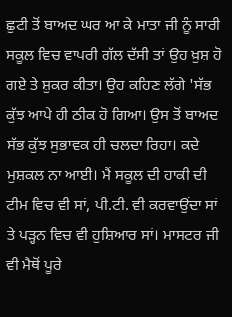ਛੁਟੀ ਤੋਂ ਬਾਅਦ ਘਰ ਆ ਕੇ ਮਾਤਾ ਜੀ ਨੂੰ ਸਾਰੀ ਸਕੂਲ ਵਿਚ ਵਾਪਰੀ ਗੱਲ ਦੱਸੀ ਤਾਂ ਉਹ ਖ਼ੁਸ਼ ਹੋ ਗਏ ਤੇ ਸ਼ੁਕਰ ਕੀਤਾ। ਉਹ ਕਹਿਣ ਲੱਗੇ 'ਸੱਭ ਕੁੱਝ ਆਪੇ ਹੀ ਠੀਕ ਹੋ ਗਿਆ। ਉਸ ਤੋਂ ਬਾਅਦ ਸੱਭ ਕੁੱਝ ਸੁਭਾਵਕ ਹੀ ਚਲਦਾ ਰਿਹਾ। ਕਦੇ ਮੁਸ਼ਕਲ ਨਾ ਆਈ। ਮੈਂ ਸਕੂਲ ਦੀ ਹਾਕੀ ਦੀ ਟੀਮ ਵਿਚ ਵੀ ਸਾਂ, ਪੀ.ਟੀ. ਵੀ ਕਰਵਾਉਂਦਾ ਸਾਂ ਤੇ ਪੜ੍ਹਨ ਵਿਚ ਵੀ ਹੁਸ਼ਿਆਰ ਸਾਂ। ਮਾਸਟਰ ਜੀ ਵੀ ਮੈਥੋਂ ਪੂਰੇ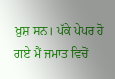ਖ਼ੁਸ਼ ਸਨ। ਪੱਕੇ ਪੇਪਰ ਹੋ ਗਏ ਮੈਂ ਜਮਾਤ ਵਿਚੋਂ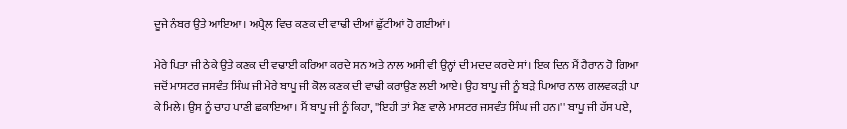ਦੂਜੇ ਨੰਬਰ ਉਤੇ ਆਇਆ। ਅਪ੍ਰੈਲ ਵਿਚ ਕਣਕ ਦੀ ਵਾਢੀ ਦੀਆਂ ਛੁੱਟੀਆਂ ਹੋ ਗਈਆਂ।

ਮੇਰੇ ਪਿਤਾ ਜੀ ਠੇਕੇ ਉਤੇ ਕਣਕ ਦੀ ਵਢਾਈ ਕਰਿਆ ਕਰਦੇ ਸਨ ਅਤੇ ਨਾਲ ਅਸੀ ਵੀ ਉਨ੍ਹਾਂ ਦੀ ਮਦਦ ਕਰਦੇ ਸਾਂ। ਇਕ ਦਿਨ ਮੈਂ ਹੈਰਾਨ ਹੋ ਗਿਆ ਜਦੋਂ ਮਾਸਟਰ ਜਸਵੰਤ ਸਿੰਘ ਜੀ ਮੇਰੇ ਬਾਪੂ ਜੀ ਕੋਲ ਕਣਕ ਦੀ ਵਾਢੀ ਕਰਾਉਣ ਲਈ ਆਏ। ਉਹ ਬਾਪੂ ਜੀ ਨੂੰ ਬੜੇ ਪਿਆਰ ਨਾਲ ਗਲਵਕੜੀ ਪਾ ਕੇ ਮਿਲੇ। ਉਸ ਨੂੰ ਚਾਹ ਪਾਣੀ ਛਕਾਇਆ। ਮੈਂ ਬਾਪੂ ਜੀ ਨੂੰ ਕਿਹਾ, ''ਇਹੀ ਤਾਂ ਮੈਣ ਵਾਲੇ ਮਾਸਟਰ ਜਸਵੰਤ ਸਿੰਘ ਜੀ ਹਨ।'' ਬਾਪੂ ਜੀ ਹੱਸ ਪਏ,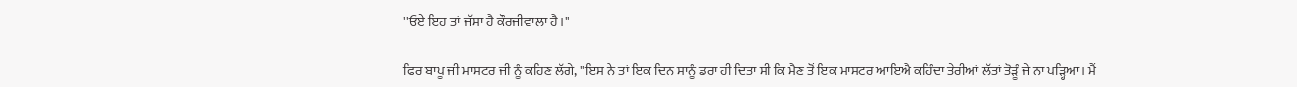''ਓਏ ਇਹ ਤਾਂ ਜੱਸਾ ਹੈ ਕੌਰਜੀਵਾਲਾ ਹੈ।''

ਫਿਰ ਬਾਪੂ ਜੀ ਮਾਸਟਰ ਜੀ ਨੂੰ ਕਹਿਣ ਲੱਗੇ, ''ਇਸ ਨੇ ਤਾਂ ਇਕ ਦਿਨ ਸਾਨੂੰ ਡਰਾ ਹੀ ਦਿਤਾ ਸੀ ਕਿ ਮੈਣ ਤੋਂ ਇਕ ਮਾਸਟਰ ਆਇਐ ਕਹਿੰਦਾ ਤੇਰੀਆਂ ਲੱਤਾਂ ਤੋੜੂੰ ਜੇ ਨਾ ਪੜ੍ਹਿਆ। ਮੈਂ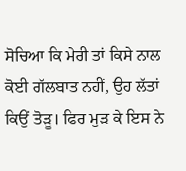ਸੋਚਿਆ ਕਿ ਮੇਰੀ ਤਾਂ ਕਿਸੇ ਨਾਲ ਕੋਈ ਗੱਲਬਾਤ ਨਹੀਂ, ਉਹ ਲੱਤਾਂ ਕਿਉਂ ਤੋੜੂ। ਫਿਰ ਮੁੜ ਕੇ ਇਸ ਨੇ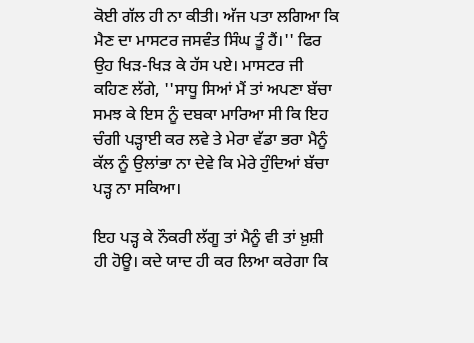ਕੋਈ ਗੱਲ ਹੀ ਨਾ ਕੀਤੀ। ਅੱਜ ਪਤਾ ਲਗਿਆ ਕਿ ਮੈਣ ਦਾ ਮਾਸਟਰ ਜਸਵੰਤ ਸਿੰਘ ਤੂੰ ਹੈਂ।'' ਫਿਰ ਉਹ ਖਿੜ-ਖਿੜ ਕੇ ਹੱਸ ਪਏ। ਮਾਸਟਰ ਜੀ ਕਹਿਣ ਲੱਗੇ, ''ਸਾਧੂ ਸਿਆਂ ਮੈਂ ਤਾਂ ਅਪਣਾ ਬੱਚਾ ਸਮਝ ਕੇ ਇਸ ਨੂੰ ਦਬਕਾ ਮਾਰਿਆ ਸੀ ਕਿ ਇਹ ਚੰਗੀ ਪੜ੍ਹਾਈ ਕਰ ਲਵੇ ਤੇ ਮੇਰਾ ਵੱਡਾ ਭਰਾ ਮੈਨੂੰ ਕੱਲ ਨੂੰ ਉਲਾਂਭਾ ਨਾ ਦੇਵੇ ਕਿ ਮੇਰੇ ਹੁੰਦਿਆਂ ਬੱਚਾ ਪੜ੍ਹ ਨਾ ਸਕਿਆ।

ਇਹ ਪੜ੍ਹ ਕੇ ਨੌਕਰੀ ਲੱਗੂ ਤਾਂ ਮੈਨੂੰ ਵੀ ਤਾਂ ਖ਼ੁਸ਼ੀ ਹੀ ਹੋਊ। ਕਦੇ ਯਾਦ ਹੀ ਕਰ ਲਿਆ ਕਰੇਗਾ ਕਿ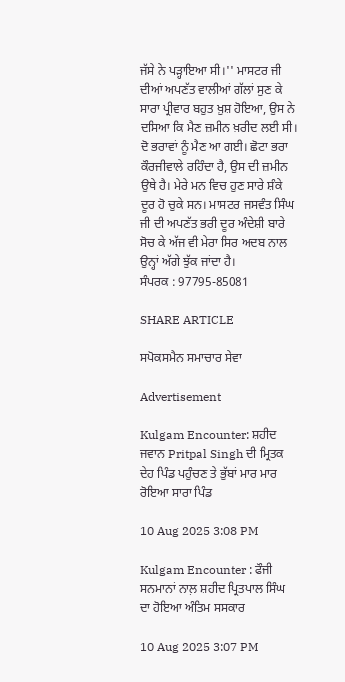ਜੱਸੇ ਨੇ ਪੜ੍ਹਾਇਆ ਸੀ।'' ਮਾਸਟਰ ਜੀ ਦੀਆਂ ਅਪਣੱਤ ਵਾਲੀਆਂ ਗੱਲਾਂ ਸੁਣ ਕੇ ਸਾਰਾ ਪ੍ਰੀਵਾਰ ਬਹੁਤ ਖ਼ੁਸ਼ ਹੋਇਆ, ਉਸ ਨੇ ਦਸਿਆ ਕਿ ਮੈਣ ਜ਼ਮੀਨ ਖ਼ਰੀਦ ਲਈ ਸੀ। ਦੋ ਭਰਾਵਾਂ ਨੂੰ ਮੈਣ ਆ ਗਈ। ਛੋਟਾ ਭਰਾ ਕੌਰਜੀਵਾਲੇ ਰਹਿੰਦਾ ਹੈ, ਉਸ ਦੀ ਜ਼ਮੀਨ ਉਥੇ ਹੈ। ਮੇਰੇ ਮਨ ਵਿਚ ਹੁਣ ਸਾਰੇ ਸ਼ੰਕੇ ਦੂਰ ਹੋ ਚੁਕੇ ਸਨ। ਮਾਸਟਰ ਜਸਵੰਤ ਸਿੰਘ ਜੀ ਦੀ ਅਪਣੱਤ ਭਰੀ ਦੂਰ ਅੰਦੇਸ਼ੀ ਬਾਰੇ ਸੋਚ ਕੇ ਅੱਜ ਵੀ ਮੇਰਾ ਸਿਰ ਅਦਬ ਨਾਲ ਉਨ੍ਹਾਂ ਅੱਗੇ ਝੁੱਕ ਜਾਂਦਾ ਹੈ।                                  ਸੰਪਰਕ : 97795-85081

SHARE ARTICLE

ਸਪੋਕਸਮੈਨ ਸਮਾਚਾਰ ਸੇਵਾ

Advertisement

Kulgam Encounter: ਸ਼ਹੀਦ ਜਵਾਨ Pritpal Singh ਦੀ ਮ੍ਰਿਤਕ ਦੇਹ ਪਿੰਡ ਪਹੁੰਚਣ ਤੇ ਭੁੱਬਾਂ ਮਾਰ ਮਾਰ ਰੋਇਆ ਸਾਰਾ ਪਿੰਡ

10 Aug 2025 3:08 PM

Kulgam Encounter : ਫੌਜੀ ਸਨਮਾਨਾਂ ਨਾਲ਼ ਸ਼ਹੀਦ ਪ੍ਰਿਤਪਾਲ ਸਿੰਘ ਦਾ ਹੋਇਆ ਅੰਤਿਮ ਸਸਕਾਰ

10 Aug 2025 3:07 PM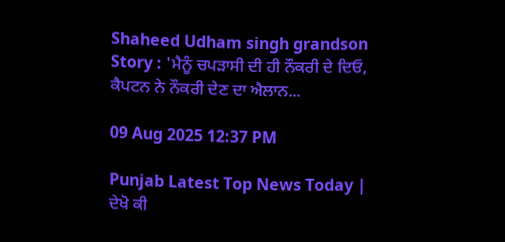Shaheed Udham singh grandson Story : 'ਮੈਨੂੰ ਚਪੜਾਸੀ ਦੀ ਹੀ ਨੌਕਰੀ ਦੇ ਦਿਓ, ਕੈਪਟਨ ਨੇ ਨੌਕਰੀ ਦੇਣ ਦਾ ਐਲਾਨ...

09 Aug 2025 12:37 PM

Punjab Latest Top News Today | ਦੇਖੋ ਕੀ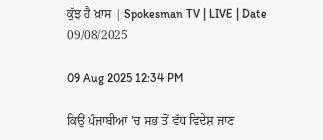ਕੁੱਝ ਹੈ ਖ਼ਾਸ | Spokesman TV | LIVE | Date 09/08/2025

09 Aug 2025 12:34 PM

ਕਿਉਂ ਪੰਜਾਬੀਆਂ 'ਚ ਸਭ ਤੋਂ ਵੱਧ ਵਿਦੇਸ਼ ਜਾਣ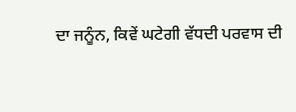ਦਾ ਜਨੂੰਨ, ਕਿਵੇਂ ਘਟੇਗੀ ਵੱਧਦੀ ਪਰਵਾਸ ਦੀ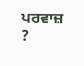ਪਰਵਾਜ਼ ?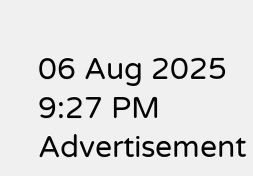06 Aug 2025 9:27 PM
Advertisement